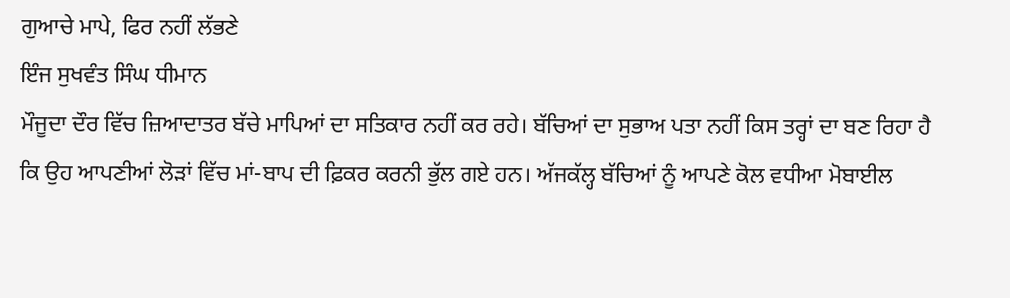ਗੁਆਚੇ ਮਾਪੇ, ਫਿਰ ਨਹੀਂ ਲੱਭਣੇ
ਇੰਜ ਸੁਖਵੰਤ ਸਿੰਘ ਧੀਮਾਨ
ਮੌਜੂਦਾ ਦੌਰ ਵਿੱਚ ਜ਼ਿਆਦਾਤਰ ਬੱਚੇ ਮਾਪਿਆਂ ਦਾ ਸਤਿਕਾਰ ਨਹੀਂ ਕਰ ਰਹੇ। ਬੱਚਿਆਂ ਦਾ ਸੁਭਾਅ ਪਤਾ ਨਹੀਂ ਕਿਸ ਤਰ੍ਹਾਂ ਦਾ ਬਣ ਰਿਹਾ ਹੈ ਕਿ ਉਹ ਆਪਣੀਆਂ ਲੋੜਾਂ ਵਿੱਚ ਮਾਂ-ਬਾਪ ਦੀ ਫ਼ਿਕਰ ਕਰਨੀ ਭੁੱਲ ਗਏ ਹਨ। ਅੱਜਕੱਲ੍ਹ ਬੱਚਿਆਂ ਨੂੰ ਆਪਣੇ ਕੋਲ ਵਧੀਆ ਮੋਬਾਈਲ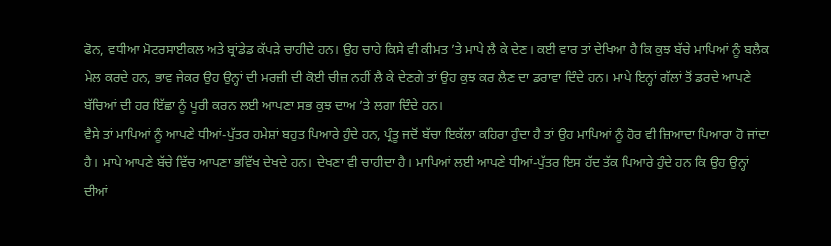ਫੋਨ, ਵਧੀਆ ਮੋਟਰਸਾਈਕਲ ਅਤੇ ਬ੍ਰਾਂਡੇਡ ਕੱਪੜੇ ਚਾਹੀਦੇ ਹਨ। ਉਹ ਚਾਹੇ ਕਿਸੇ ਵੀ ਕੀਮਤ ’ਤੇ ਮਾਪੇ ਲੈ ਕੇ ਦੇਣ। ਕਈ ਵਾਰ ਤਾਂ ਦੇਖਿਆ ਹੈ ਕਿ ਕੁਝ ਬੱਚੇ ਮਾਪਿਆਂ ਨੂੰ ਬਲੈਕ ਮੇਲ ਕਰਦੇ ਹਨ, ਭਾਵ ਜੇਕਰ ਉਹ ਉਨ੍ਹਾਂ ਦੀ ਮਰਜ਼ੀ ਦੀ ਕੋਈ ਚੀਜ਼ ਨਹੀਂ ਲੈ ਕੇ ਦੇਣਗੇ ਤਾਂ ਉਹ ਕੁਝ ਕਰ ਲੈਣ ਦਾ ਡਰਾਵਾ ਦਿੰਦੇ ਹਨ। ਮਾਪੇ ਇਨ੍ਹਾਂ ਗੱਲਾਂ ਤੋਂ ਡਰਦੇ ਆਪਣੇ ਬੱਚਿਆਂ ਦੀ ਹਰ ਇੱਛਾ ਨੂੰ ਪੂਰੀ ਕਰਨ ਲਈ ਆਪਣਾ ਸਭ ਕੁਝ ਦਾਅ ’ਤੇ ਲਗਾ ਦਿੰਦੇ ਹਨ।
ਵੈਸੇ ਤਾਂ ਮਾਪਿਆਂ ਨੂੰ ਆਪਣੇ ਧੀਆਂ-ਪੁੱਤਰ ਹਮੇਸ਼ਾਂ ਬਹੁਤ ਪਿਆਰੇ ਹੁੰਦੇ ਹਨ, ਪ੍ਰੰਤੂ ਜਦੋਂ ਬੱਚਾ ਇਕੱਲਾ ਕਹਿਰਾ ਹੁੰਦਾ ਹੈ ਤਾਂ ਉਹ ਮਾਪਿਆਂ ਨੂੰ ਹੋਰ ਵੀ ਜ਼ਿਆਦਾ ਪਿਆਰਾ ਹੋ ਜਾਂਦਾ ਹੈ। ਮਾਪੇ ਆਪਣੇ ਬੱਚੇ ਵਿੱਚ ਆਪਣਾ ਭਵਿੱਖ ਦੇਖਦੇ ਹਨ। ਦੇਖਣਾ ਵੀ ਚਾਹੀਦਾ ਹੈ। ਮਾਪਿਆਂ ਲਈ ਆਪਣੇ ਧੀਆਂ-ਪੁੱਤਰ ਇਸ ਹੱਦ ਤੱਕ ਪਿਆਰੇ ਹੁੰਦੇ ਹਨ ਕਿ ਉਹ ਉਨ੍ਹਾਂ ਦੀਆਂ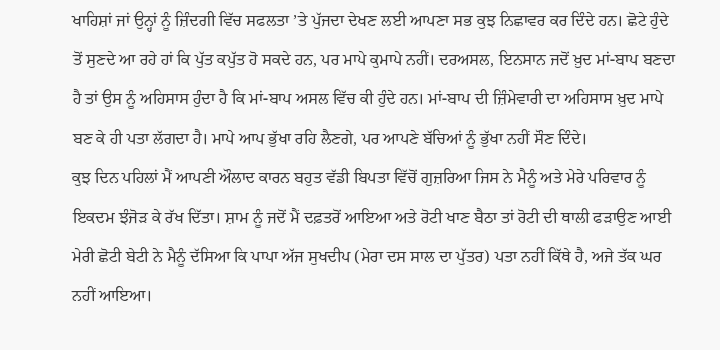ਖਾਹਿਸ਼ਾਂ ਜਾਂ ਉਨ੍ਹਾਂ ਨੂੰ ਜ਼ਿੰਦਗੀ ਵਿੱਚ ਸਫਲਤਾ ’ਤੇ ਪੁੱਜਦਾ ਦੇਖਣ ਲਈ ਆਪਣਾ ਸਭ ਕੁਝ ਨਿਛਾਵਰ ਕਰ ਦਿੰਦੇ ਹਨ। ਛੋਟੇ ਹੁੰਦੇ ਤੋਂ ਸੁਣਦੇ ਆ ਰਹੇ ਹਾਂ ਕਿ ਪੁੱਤ ਕਪੁੱਤ ਹੋ ਸਕਦੇ ਹਨ, ਪਰ ਮਾਪੇ ਕੁਮਾਪੇ ਨਹੀਂ। ਦਰਅਸਲ, ਇਨਸਾਨ ਜਦੋਂ ਖ਼ੁਦ ਮਾਂ-ਬਾਪ ਬਣਦਾ ਹੈ ਤਾਂ ਉਸ ਨੂੰ ਅਹਿਸਾਸ ਹੁੰਦਾ ਹੈ ਕਿ ਮਾਂ-ਬਾਪ ਅਸਲ ਵਿੱਚ ਕੀ ਹੁੰਦੇ ਹਨ। ਮਾਂ-ਬਾਪ ਦੀ ਜ਼ਿੰਮੇਵਾਰੀ ਦਾ ਅਹਿਸਾਸ ਖ਼ੁਦ ਮਾਪੇ ਬਣ ਕੇ ਹੀ ਪਤਾ ਲੱਗਦਾ ਹੈ। ਮਾਪੇ ਆਪ ਭੁੱਖਾ ਰਹਿ ਲੈਣਗੇ, ਪਰ ਆਪਣੇ ਬੱਚਿਆਂ ਨੂੰ ਭੁੱਖਾ ਨਹੀਂ ਸੌਣ ਦਿੰਦੇ।
ਕੁਝ ਦਿਨ ਪਹਿਲਾਂ ਮੈਂ ਆਪਣੀ ਔਲਾਦ ਕਾਰਨ ਬਹੁਤ ਵੱਡੀ ਬਿਪਤਾ ਵਿੱਚੋਂ ਗੁਜ਼ਰਿਆ ਜਿਸ ਨੇ ਮੈਨੂੰ ਅਤੇ ਮੇਰੇ ਪਰਿਵਾਰ ਨੂੰ ਇਕਦਮ ਝੰਜੋੜ ਕੇ ਰੱਖ ਦਿੱਤਾ। ਸ਼ਾਮ ਨੂੰ ਜਦੋਂ ਮੈਂ ਦਫ਼ਤਰੋਂ ਆਇਆ ਅਤੇ ਰੋਟੀ ਖਾਣ ਬੈਠਾ ਤਾਂ ਰੋਟੀ ਦੀ ਥਾਲੀ ਫੜਾਉਣ ਆਈ ਮੇਰੀ ਛੋਟੀ ਬੇਟੀ ਨੇ ਮੈਨੂੰ ਦੱਸਿਆ ਕਿ ਪਾਪਾ ਅੱਜ ਸੁਖਦੀਪ (ਮੇਰਾ ਦਸ ਸਾਲ ਦਾ ਪੁੱਤਰ) ਪਤਾ ਨਹੀਂ ਕਿੱਥੇ ਹੈ, ਅਜੇ ਤੱਕ ਘਰ ਨਹੀਂ ਆਇਆ।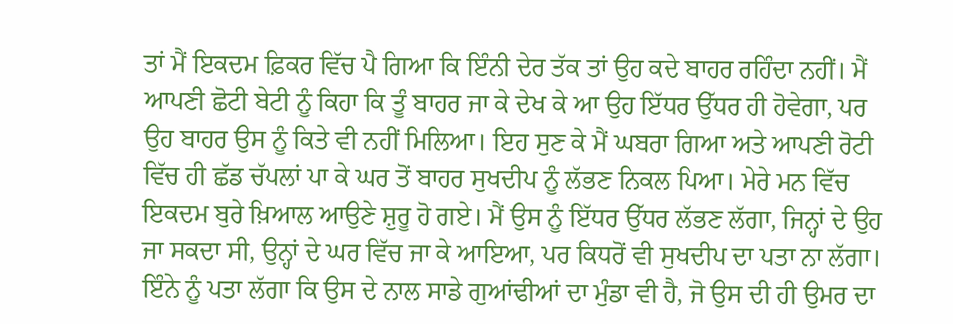ਤਾਂ ਮੈਂ ਇਕਦਮ ਫ਼ਿਕਰ ਵਿੱਚ ਪੈ ਗਿਆ ਕਿ ਇੰਨੀ ਦੇਰ ਤੱਕ ਤਾਂ ਉਹ ਕਦੇ ਬਾਹਰ ਰਹਿੰਦਾ ਨਹੀਂ। ਮੈਂ ਆਪਣੀ ਛੋਟੀ ਬੇਟੀ ਨੂੰ ਕਿਹਾ ਕਿ ਤੂੰ ਬਾਹਰ ਜਾ ਕੇ ਦੇਖ ਕੇ ਆ ਉਹ ਇੱਧਰ ਉੱਧਰ ਹੀ ਹੋਵੇਗਾ, ਪਰ ਉਹ ਬਾਹਰ ਉਸ ਨੂੰ ਕਿਤੇ ਵੀ ਨਹੀਂ ਮਿਲਿਆ। ਇਹ ਸੁਣ ਕੇ ਮੈਂ ਘਬਰਾ ਗਿਆ ਅਤੇ ਆਪਣੀ ਰੋਟੀ ਵਿੱਚ ਹੀ ਛੱਡ ਚੱਪਲਾਂ ਪਾ ਕੇ ਘਰ ਤੋਂ ਬਾਹਰ ਸੁਖਦੀਪ ਨੂੰ ਲੱਭਣ ਨਿਕਲ ਪਿਆ। ਮੇਰੇ ਮਨ ਵਿੱਚ ਇਕਦਮ ਬੁਰੇ ਖ਼ਿਆਲ ਆਉਣੇ ਸ਼ੁਰੂ ਹੋ ਗਏ। ਮੈਂ ਉਸ ਨੂੰ ਇੱਧਰ ਉੱਧਰ ਲੱਭਣ ਲੱਗਾ, ਜਿਨ੍ਹਾਂ ਦੇ ਉਹ ਜਾ ਸਕਦਾ ਸੀ, ਉਨ੍ਹਾਂ ਦੇ ਘਰ ਵਿੱਚ ਜਾ ਕੇ ਆਇਆ, ਪਰ ਕਿਧਰੋਂ ਵੀ ਸੁਖਦੀਪ ਦਾ ਪਤਾ ਨਾ ਲੱਗਾ। ਇੰਨੇ ਨੂੰ ਪਤਾ ਲੱਗਾ ਕਿ ਉਸ ਦੇ ਨਾਲ ਸਾਡੇ ਗੁਆਂਢੀਆਂ ਦਾ ਮੁੰਡਾ ਵੀ ਹੈ, ਜੋ ਉਸ ਦੀ ਹੀ ਉਮਰ ਦਾ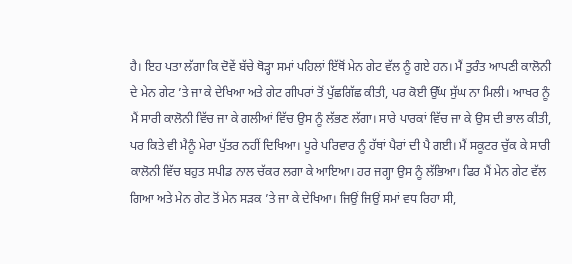ਹੈ। ਇਹ ਪਤਾ ਲੱਗਾ ਕਿ ਦੋਵੇਂ ਬੱਚੇ ਥੋੜ੍ਹਾ ਸਮਾਂ ਪਹਿਲਾਂ ਇੱਥੋਂ ਮੇਨ ਗੇਟ ਵੱਲ ਨੂੰ ਗਏ ਹਨ। ਮੈਂ ਤੁਰੰਤ ਆਪਣੀ ਕਾਲੋਨੀ ਦੇ ਮੇਨ ਗੇਟ ’ਤੇ ਜਾ ਕੇ ਦੇਖਿਆ ਅਤੇ ਗੇਟ ਗੀਪਰਾਂ ਤੋਂ ਪੁੱਛਗਿੱਛ ਕੀਤੀ, ਪਰ ਕੋਈ ਉੱਘ ਸੁੱਘ ਨਾ ਮਿਲੀ। ਆਖਰ ਨੂੰ ਮੈਂ ਸਾਰੀ ਕਾਲੋਨੀ ਵਿੱਚ ਜਾ ਕੇ ਗਲੀਆਂ ਵਿੱਚ ਉਸ ਨੂੰ ਲੱਭਣ ਲੱਗਾ। ਸਾਰੇ ਪਾਰਕਾਂ ਵਿੱਚ ਜਾ ਕੇ ਉਸ ਦੀ ਭਾਲ ਕੀਤੀ, ਪਰ ਕਿਤੇ ਵੀ ਮੈਨੂੰ ਮੇਰਾ ਪੁੱਤਰ ਨਹੀਂ ਦਿਖਿਆ। ਪੂਰੇ ਪਰਿਵਾਰ ਨੂੰ ਹੱਥਾਂ ਪੈਰਾਂ ਦੀ ਪੈ ਗਈ। ਮੈਂ ਸਕੂਟਰ ਚੁੱਕ ਕੇ ਸਾਰੀ ਕਾਲੋਨੀ ਵਿੱਚ ਬਹੁਤ ਸਪੀਡ ਨਾਲ ਚੱਕਰ ਲਗਾ ਕੇ ਆਇਆ। ਹਰ ਜਗ੍ਹਾ ਉਸ ਨੂੰ ਲੱਭਿਆ। ਫਿਰ ਮੈਂ ਮੇਨ ਗੇਟ ਵੱਲ ਗਿਆ ਅਤੇ ਮੇਨ ਗੇਟ ਤੋਂ ਮੇਨ ਸੜਕ ’ਤੇ ਜਾ ਕੇ ਦੇਖਿਆ। ਜਿਉਂ ਜਿਉਂ ਸਮਾਂ ਵਧ ਰਿਹਾ ਸੀ,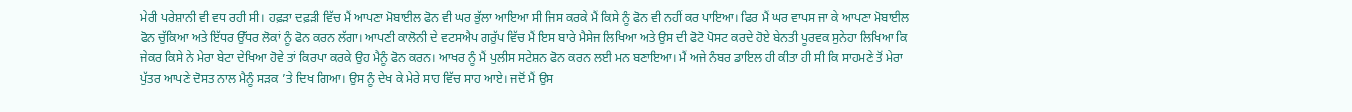ਮੇਰੀ ਪਰੇਸ਼ਾਨੀ ਵੀ ਵਧ ਰਹੀ ਸੀ। ਹਫ਼ੜਾ ਦਫ਼ੜੀ ਵਿੱਚ ਮੈਂ ਆਪਣਾ ਮੋਬਾਈਲ ਫੋਨ ਵੀ ਘਰ ਭੁੱਲਾ ਆਇਆ ਸੀ ਜਿਸ ਕਰਕੇ ਮੈਂ ਕਿਸੇ ਨੂੰ ਫੋਨ ਵੀ ਨਹੀਂ ਕਰ ਪਾਇਆ। ਫਿਰ ਮੈਂ ਘਰ ਵਾਪਸ ਜਾ ਕੇ ਆਪਣਾ ਮੋਬਾਈਲ ਫੋਨ ਚੁੱਕਿਆ ਅਤੇ ਇੱਧਰ ਉੱਧਰ ਲੋਕਾਂ ਨੂੰ ਫੋਨ ਕਰਨ ਲੱਗਾ। ਆਪਣੀ ਕਾਲੋਨੀ ਦੇ ਵਟਸਐਪ ਗਰੁੱਪ ਵਿੱਚ ਮੈਂ ਇਸ ਬਾਰੇ ਮੈਸੇਜ ਲਿਖਿਆ ਅਤੇ ਉਸ ਦੀ ਫੋਟੋ ਪੋਸਟ ਕਰਦੇ ਹੋਏ ਬੇਨਤੀ ਪੂਰਵਕ ਸੁਨੇਹਾ ਲਿਖਿਆ ਕਿ ਜੇਕਰ ਕਿਸੇ ਨੇ ਮੇਰਾ ਬੇਟਾ ਦੇਖਿਆ ਹੋਵੇ ਤਾਂ ਕਿਰਪਾ ਕਰਕੇ ਉਹ ਮੈਨੂੰ ਫੋਨ ਕਰਨ। ਆਖਰ ਨੂੰ ਮੈਂ ਪੁਲੀਸ ਸਟੇਸ਼ਨ ਫੋਨ ਕਰਨ ਲਈ ਮਨ ਬਣਾਇਆ। ਮੈਂ ਅਜੇ ਨੰਬਰ ਡਾਇਲ ਹੀ ਕੀਤਾ ਹੀ ਸੀ ਕਿ ਸਾਹਮਣੇ ਤੋਂ ਮੇਰਾ ਪੁੱਤਰ ਆਪਣੇ ਦੋਸਤ ਨਾਲ ਮੈਨੂੰ ਸੜਕ ’ਤੇ ਦਿਖ ਗਿਆ। ਉਸ ਨੂੰ ਦੇਖ ਕੇ ਮੇਰੇ ਸਾਹ ਵਿੱਚ ਸਾਹ ਆਏ। ਜਦੋਂ ਮੈਂ ਉਸ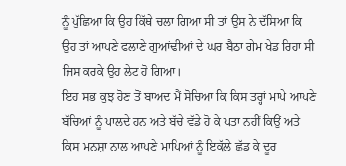ਨੂੰ ਪੁੱਛਿਆ ਕਿ ਉਹ ਕਿੱਥੇ ਚਲਾ ਗਿਆ ਸੀ ਤਾਂ ਉਸ ਨੇ ਦੱਸਿਆ ਕਿ ਉਹ ਤਾਂ ਆਪਣੇ ਫਲਾਣੇ ਗੁਆਂਢੀਆਂ ਦੇ ਘਰ ਬੈਠਾ ਗੇਮ ਖੇਡ ਰਿਹਾ ਸੀ ਜਿਸ ਕਰਕੇ ਉਹ ਲੇਟ ਹੋ ਗਿਆ।
ਇਹ ਸਭ ਕੁਝ ਹੋਣ ਤੋਂ ਬਾਅਦ ਮੈਂ ਸੋਚਿਆ ਕਿ ਕਿਸ ਤਰ੍ਹਾਂ ਮਾਪੇ ਆਪਣੇ ਬੱਚਿਆਂ ਨੂੰ ਪਾਲਦੇ ਹਨ ਅਤੇ ਬੱਚੇ ਵੱਡੇ ਹੋ ਕੇ ਪਤਾ ਨਹੀਂ ਕਿਉਂ ਅਤੇ ਕਿਸ ਮਨਸ਼ਾ ਨਾਲ ਆਪਣੇ ਮਾਪਿਆਂ ਨੂੰ ਇਕੱਲੇ ਛੱਡ ਕੇ ਦੂਰ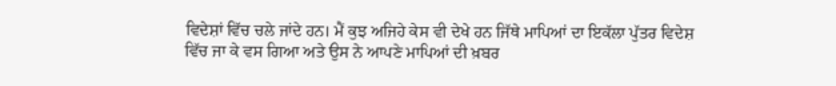ਵਿਦੇਸ਼ਾਂ ਵਿੱਚ ਚਲੇ ਜਾਂਦੇ ਹਨ। ਮੈਂ ਕੁਝ ਅਜਿਹੇ ਕੇਸ ਵੀ ਦੇਖੇ ਹਨ ਜਿੱਥੇ ਮਾਪਿਆਂ ਦਾ ਇਕੱਲਾ ਪੁੱਤਰ ਵਿਦੇਸ਼ ਵਿੱਚ ਜਾ ਕੇ ਵਸ ਗਿਆ ਅਤੇ ਉਸ ਨੇ ਆਪਣੇ ਮਾਪਿਆਂ ਦੀ ਖ਼ਬਰ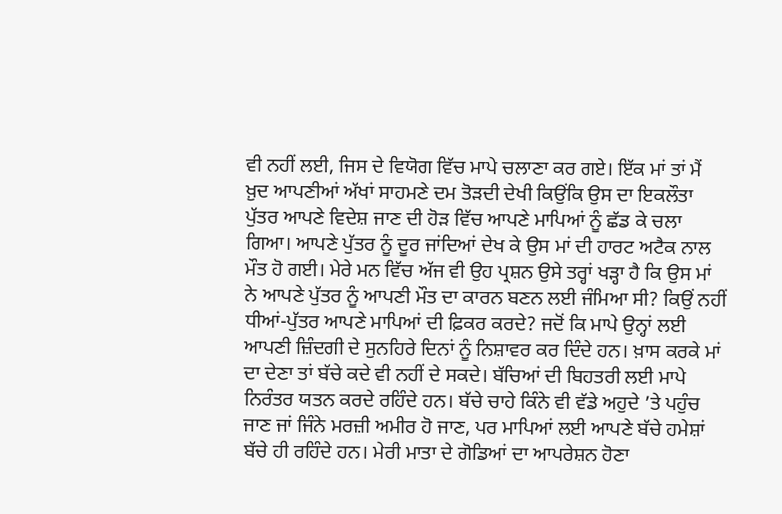ਵੀ ਨਹੀਂ ਲਈ, ਜਿਸ ਦੇ ਵਿਯੋਗ ਵਿੱਚ ਮਾਪੇ ਚਲਾਣਾ ਕਰ ਗਏ। ਇੱਕ ਮਾਂ ਤਾਂ ਮੈਂ ਖ਼ੁਦ ਆਪਣੀਆਂ ਅੱਖਾਂ ਸਾਹਮਣੇ ਦਮ ਤੋੜਦੀ ਦੇਖੀ ਕਿਉਂਕਿ ਉਸ ਦਾ ਇਕਲੌਤਾ ਪੁੱਤਰ ਆਪਣੇ ਵਿਦੇਸ਼ ਜਾਣ ਦੀ ਹੋੜ ਵਿੱਚ ਆਪਣੇ ਮਾਪਿਆਂ ਨੂੰ ਛੱਡ ਕੇ ਚਲਾ ਗਿਆ। ਆਪਣੇ ਪੁੱਤਰ ਨੂੰ ਦੂਰ ਜਾਂਦਿਆਂ ਦੇਖ ਕੇ ਉਸ ਮਾਂ ਦੀ ਹਾਰਟ ਅਟੈਕ ਨਾਲ ਮੌਤ ਹੋ ਗਈ। ਮੇਰੇ ਮਨ ਵਿੱਚ ਅੱਜ ਵੀ ਉਹ ਪ੍ਰਸ਼ਨ ਉਸੇ ਤਰ੍ਹਾਂ ਖੜ੍ਹਾ ਹੈ ਕਿ ਉਸ ਮਾਂ ਨੇ ਆਪਣੇ ਪੁੱਤਰ ਨੂੰ ਆਪਣੀ ਮੌਤ ਦਾ ਕਾਰਨ ਬਣਨ ਲਈ ਜੰਮਿਆ ਸੀ? ਕਿਉਂ ਨਹੀਂ ਧੀਆਂ-ਪੁੱਤਰ ਆਪਣੇ ਮਾਪਿਆਂ ਦੀ ਫ਼ਿਕਰ ਕਰਦੇ? ਜਦੋਂ ਕਿ ਮਾਪੇ ਉਨ੍ਹਾਂ ਲਈ ਆਪਣੀ ਜ਼ਿੰਦਗੀ ਦੇ ਸੁਨਹਿਰੇ ਦਿਨਾਂ ਨੂੰ ਨਿਸ਼ਾਵਰ ਕਰ ਦਿੰਦੇ ਹਨ। ਖ਼ਾਸ ਕਰਕੇ ਮਾਂ ਦਾ ਦੇਣਾ ਤਾਂ ਬੱਚੇ ਕਦੇ ਵੀ ਨਹੀਂ ਦੇ ਸਕਦੇ। ਬੱਚਿਆਂ ਦੀ ਬਿਹਤਰੀ ਲਈ ਮਾਪੇ ਨਿਰੰਤਰ ਯਤਨ ਕਰਦੇ ਰਹਿੰਦੇ ਹਨ। ਬੱਚੇ ਚਾਹੇ ਕਿੰਨੇ ਵੀ ਵੱਡੇ ਅਹੁਦੇ ’ਤੇ ਪਹੁੰਚ ਜਾਣ ਜਾਂ ਜਿੰਨੇ ਮਰਜ਼ੀ ਅਮੀਰ ਹੋ ਜਾਣ, ਪਰ ਮਾਪਿਆਂ ਲਈ ਆਪਣੇ ਬੱਚੇ ਹਮੇਸ਼ਾਂ ਬੱਚੇ ਹੀ ਰਹਿੰਦੇ ਹਨ। ਮੇਰੀ ਮਾਤਾ ਦੇ ਗੋਡਿਆਂ ਦਾ ਆਪਰੇਸ਼ਨ ਹੋਣਾ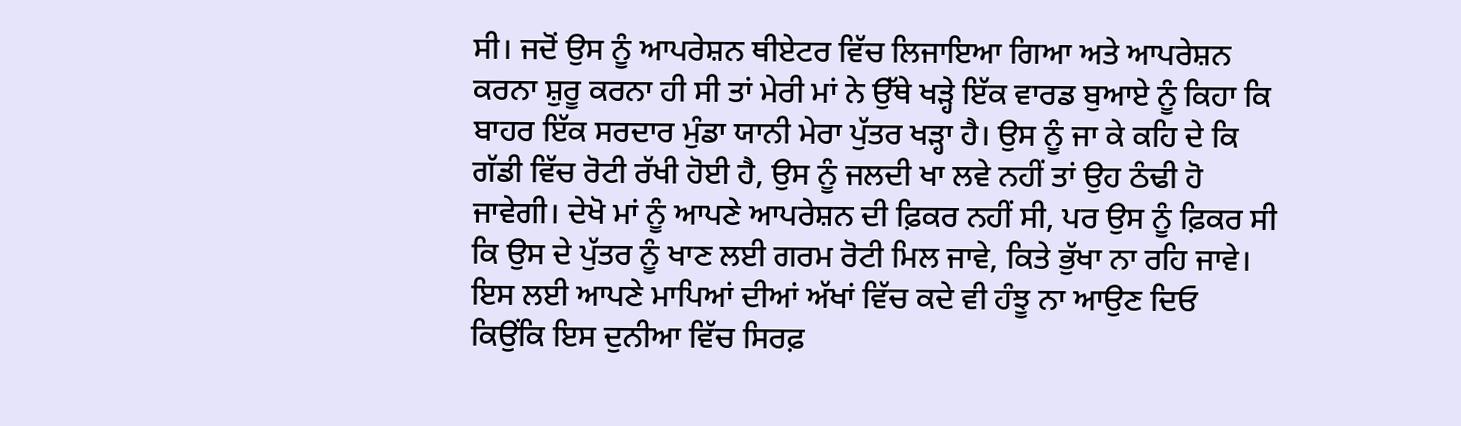ਸੀ। ਜਦੋਂ ਉਸ ਨੂੰ ਆਪਰੇਸ਼ਨ ਥੀਏਟਰ ਵਿੱਚ ਲਿਜਾਇਆ ਗਿਆ ਅਤੇ ਆਪਰੇਸ਼ਨ ਕਰਨਾ ਸ਼ੁਰੂ ਕਰਨਾ ਹੀ ਸੀ ਤਾਂ ਮੇਰੀ ਮਾਂ ਨੇ ਉੱਥੇ ਖੜ੍ਹੇ ਇੱਕ ਵਾਰਡ ਬੁਆਏ ਨੂੰ ਕਿਹਾ ਕਿ ਬਾਹਰ ਇੱਕ ਸਰਦਾਰ ਮੁੰਡਾ ਯਾਨੀ ਮੇਰਾ ਪੁੱਤਰ ਖੜ੍ਹਾ ਹੈ। ਉਸ ਨੂੰ ਜਾ ਕੇ ਕਹਿ ਦੇ ਕਿ ਗੱਡੀ ਵਿੱਚ ਰੋਟੀ ਰੱਖੀ ਹੋਈ ਹੈ, ਉਸ ਨੂੰ ਜਲਦੀ ਖਾ ਲਵੇ ਨਹੀਂ ਤਾਂ ਉਹ ਠੰਢੀ ਹੋ ਜਾਵੇਗੀ। ਦੇਖੋ ਮਾਂ ਨੂੰ ਆਪਣੇ ਆਪਰੇਸ਼ਨ ਦੀ ਫ਼ਿਕਰ ਨਹੀਂ ਸੀ, ਪਰ ਉਸ ਨੂੰ ਫ਼ਿਕਰ ਸੀ ਕਿ ਉਸ ਦੇ ਪੁੱਤਰ ਨੂੰ ਖਾਣ ਲਈ ਗਰਮ ਰੋਟੀ ਮਿਲ ਜਾਵੇ, ਕਿਤੇ ਭੁੱਖਾ ਨਾ ਰਹਿ ਜਾਵੇ।
ਇਸ ਲਈ ਆਪਣੇ ਮਾਪਿਆਂ ਦੀਆਂ ਅੱਖਾਂ ਵਿੱਚ ਕਦੇ ਵੀ ਹੰਝੂ ਨਾ ਆਉਣ ਦਿਓ ਕਿਉਂਕਿ ਇਸ ਦੁਨੀਆ ਵਿੱਚ ਸਿਰਫ਼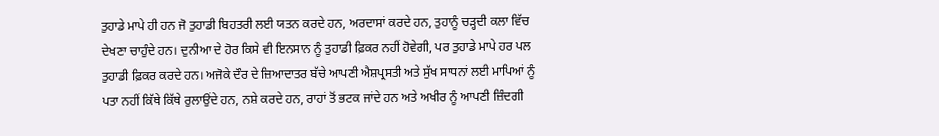ਤੁਹਾਡੇ ਮਾਪੇ ਹੀ ਹਨ ਜੋ ਤੁਹਾਡੀ ਬਿਹਤਰੀ ਲਈ ਯਤਨ ਕਰਦੇ ਹਨ, ਅਰਦਾਸਾਂ ਕਰਦੇ ਹਨ, ਤੁਹਾਨੂੰ ਚੜ੍ਹਦੀ ਕਲਾ ਵਿੱਚ ਦੇਖਣਾ ਚਾਹੁੰਦੇ ਹਨ। ਦੁਨੀਆ ਦੇ ਹੋਰ ਕਿਸੇ ਵੀ ਇਨਸਾਨ ਨੂੰ ਤੁਹਾਡੀ ਫ਼ਿਕਰ ਨਹੀਂ ਹੋਵੇਗੀ, ਪਰ ਤੁਹਾਡੇ ਮਾਪੇ ਹਰ ਪਲ ਤੁਹਾਡੀ ਫ਼ਿਕਰ ਕਰਦੇ ਹਨ। ਅਜੋਕੇ ਦੌਰ ਦੇ ਜ਼ਿਆਦਾਤਰ ਬੱਚੇ ਆਪਣੀ ਐਸ਼ਪ੍ਰਸਤੀ ਅਤੇ ਸੁੱਖ ਸਾਧਨਾਂ ਲਈ ਮਾਪਿਆਂ ਨੂੰ ਪਤਾ ਨਹੀਂ ਕਿੱਥੇ ਕਿੱਥੇ ਰੁਲਾਉਂਦੇ ਹਨ, ਨਸ਼ੇ ਕਰਦੇ ਹਨ, ਰਾਹਾਂ ਤੋਂ ਭਟਕ ਜਾਂਦੇ ਹਨ ਅਤੇ ਅਖੀਰ ਨੂੰ ਆਪਣੀ ਜ਼ਿੰਦਗੀ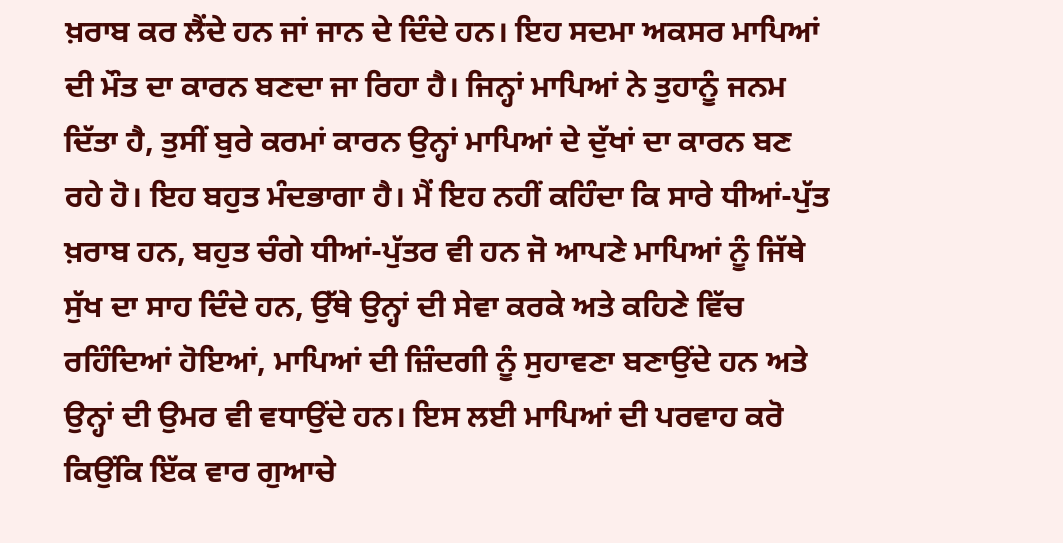ਖ਼ਰਾਬ ਕਰ ਲੈਂਦੇ ਹਨ ਜਾਂ ਜਾਨ ਦੇ ਦਿੰਦੇ ਹਨ। ਇਹ ਸਦਮਾ ਅਕਸਰ ਮਾਪਿਆਂ ਦੀ ਮੌਤ ਦਾ ਕਾਰਨ ਬਣਦਾ ਜਾ ਰਿਹਾ ਹੈ। ਜਿਨ੍ਹਾਂ ਮਾਪਿਆਂ ਨੇ ਤੁਹਾਨੂੰ ਜਨਮ ਦਿੱਤਾ ਹੈ, ਤੁਸੀਂ ਬੁਰੇ ਕਰਮਾਂ ਕਾਰਨ ਉਨ੍ਹਾਂ ਮਾਪਿਆਂ ਦੇ ਦੁੱਖਾਂ ਦਾ ਕਾਰਨ ਬਣ ਰਹੇ ਹੋ। ਇਹ ਬਹੁਤ ਮੰਦਭਾਗਾ ਹੈ। ਮੈਂ ਇਹ ਨਹੀਂ ਕਹਿੰਦਾ ਕਿ ਸਾਰੇ ਧੀਆਂ-ਪੁੱਤ ਖ਼ਰਾਬ ਹਨ, ਬਹੁਤ ਚੰਗੇ ਧੀਆਂ-ਪੁੱਤਰ ਵੀ ਹਨ ਜੋ ਆਪਣੇ ਮਾਪਿਆਂ ਨੂੰ ਜਿੱਥੇ ਸੁੱਖ ਦਾ ਸਾਹ ਦਿੰਦੇ ਹਨ, ਉੱਥੇ ਉਨ੍ਹਾਂ ਦੀ ਸੇਵਾ ਕਰਕੇ ਅਤੇ ਕਹਿਣੇ ਵਿੱਚ ਰਹਿੰਦਿਆਂ ਹੋਇਆਂ, ਮਾਪਿਆਂ ਦੀ ਜ਼ਿੰਦਗੀ ਨੂੰ ਸੁਹਾਵਣਾ ਬਣਾਉਂਦੇ ਹਨ ਅਤੇ ਉਨ੍ਹਾਂ ਦੀ ਉਮਰ ਵੀ ਵਧਾਉਂਦੇ ਹਨ। ਇਸ ਲਈ ਮਾਪਿਆਂ ਦੀ ਪਰਵਾਹ ਕਰੋ ਕਿਉਂਕਿ ਇੱਕ ਵਾਰ ਗੁਆਚੇ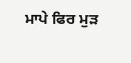ਮਾਪੇ ਫਿਰ ਮੁੜ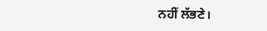ਨਹੀਂ ਲੱਭਣੇ।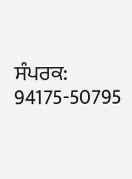ਸੰਪਰਕ: 94175-50795